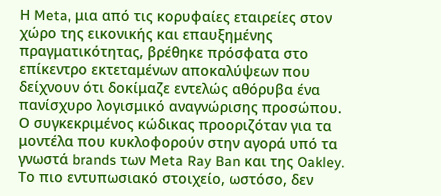Η Meta, μια από τις κορυφαίες εταιρείες στον χώρο της εικονικής και επαυξημένης πραγματικότητας, βρέθηκε πρόσφατα στο επίκεντρο εκτεταμένων αποκαλύψεων που δείχνουν ότι δοκίμαζε εντελώς αθόρυβα ένα πανίσχυρο λογισμικό αναγνώρισης προσώπου. Ο συγκεκριμένος κώδικας προοριζόταν για τα μοντέλα που κυκλοφορούν στην αγορά υπό τα γνωστά brands των Meta Ray Ban και της Oakley.
Το πιο εντυπωσιακό στοιχείο, ωστόσο, δεν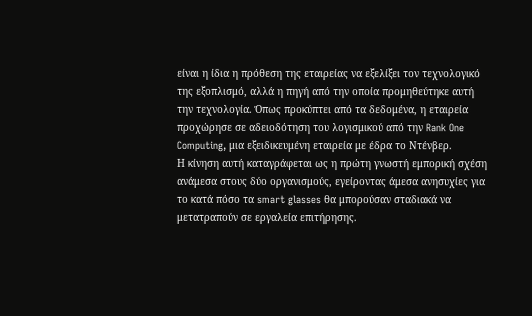είναι η ίδια η πρόθεση της εταιρείας να εξελίξει τον τεχνολογικό της εξοπλισμό, αλλά η πηγή από την οποία προμηθεύτηκε αυτή την τεχνολογία. Όπως προκύπτει από τα δεδομένα, η εταιρεία προχώρησε σε αδειοδότηση του λογισμικού από την Rank One Computing, μια εξειδικευμένη εταιρεία με έδρα το Ντένβερ.
Η κίνηση αυτή καταγράφεται ως η πρώτη γνωστή εμπορική σχέση ανάμεσα στους δύο οργανισμούς, εγείροντας άμεσα ανησυχίες για το κατά πόσο τα smart glasses θα μπορούσαν σταδιακά να μετατραπούν σε εργαλεία επιτήρησης.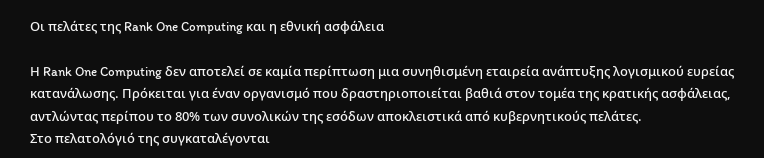Οι πελάτες της Rank One Computing και η εθνική ασφάλεια

Η Rank One Computing δεν αποτελεί σε καμία περίπτωση μια συνηθισμένη εταιρεία ανάπτυξης λογισμικού ευρείας κατανάλωσης. Πρόκειται για έναν οργανισμό που δραστηριοποιείται βαθιά στον τομέα της κρατικής ασφάλειας, αντλώντας περίπου το 80% των συνολικών της εσόδων αποκλειστικά από κυβερνητικούς πελάτες.
Στο πελατολόγιό της συγκαταλέγονται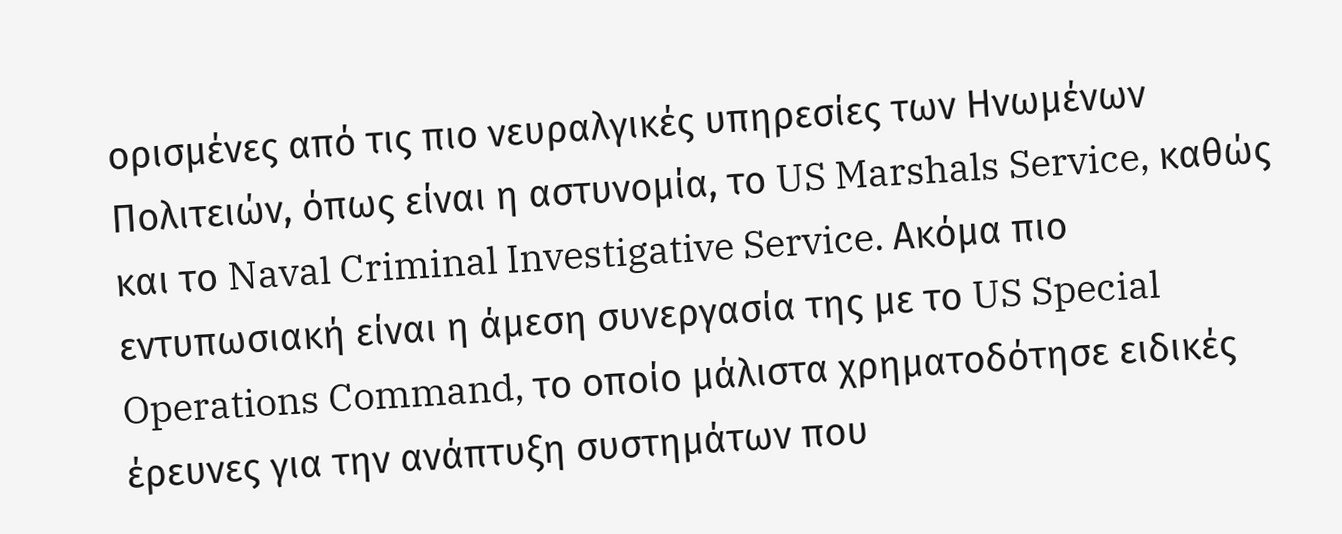ορισμένες από τις πιο νευραλγικές υπηρεσίες των Ηνωμένων Πολιτειών, όπως είναι η αστυνομία, το US Marshals Service, καθώς και το Naval Criminal Investigative Service. Ακόμα πιο εντυπωσιακή είναι η άμεση συνεργασία της με το US Special Operations Command, το οποίο μάλιστα χρηματοδότησε ειδικές έρευνες για την ανάπτυξη συστημάτων που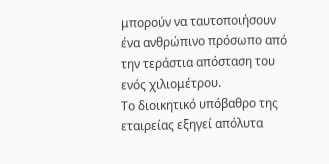μπορούν να ταυτοποιήσουν ένα ανθρώπινο πρόσωπο από την τεράστια απόσταση του ενός χιλιομέτρου.
Το διοικητικό υπόβαθρο της εταιρείας εξηγεί απόλυτα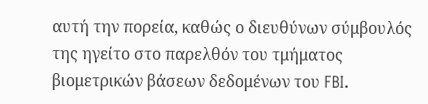αυτή την πορεία, καθώς ο διευθύνων σύμβουλός της ηγείτο στο παρελθόν του τμήματος βιομετρικών βάσεων δεδομένων του FBI.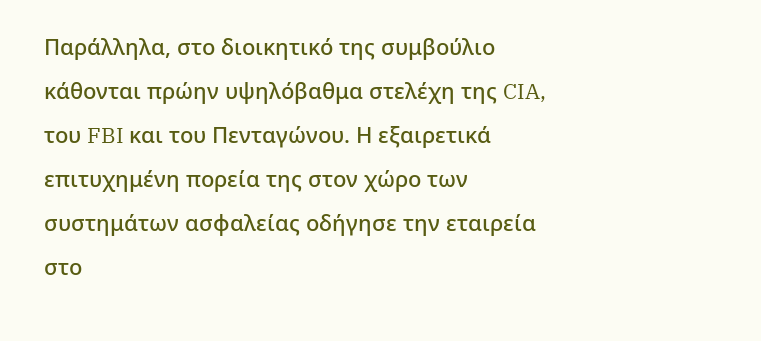Παράλληλα, στο διοικητικό της συμβούλιο κάθονται πρώην υψηλόβαθμα στελέχη της CIA, του FBI και του Πενταγώνου. Η εξαιρετικά επιτυχημένη πορεία της στον χώρο των συστημάτων ασφαλείας οδήγησε την εταιρεία στο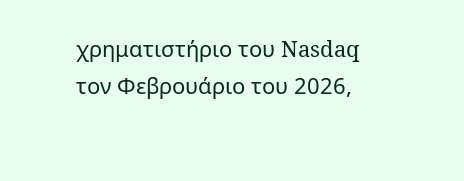χρηματιστήριο του Nasdaq τον Φεβρουάριο του 2026,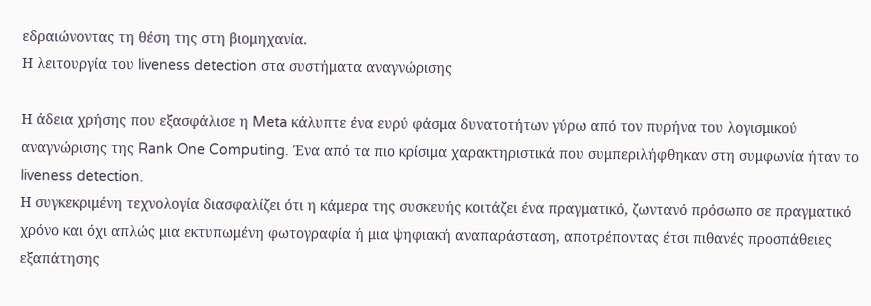εδραιώνοντας τη θέση της στη βιομηχανία.
Η λειτουργία του liveness detection στα συστήματα αναγνώρισης

Η άδεια χρήσης που εξασφάλισε η Meta κάλυπτε ένα ευρύ φάσμα δυνατοτήτων γύρω από τον πυρήνα του λογισμικού αναγνώρισης της Rank One Computing. Ένα από τα πιο κρίσιμα χαρακτηριστικά που συμπεριλήφθηκαν στη συμφωνία ήταν το liveness detection.
Η συγκεκριμένη τεχνολογία διασφαλίζει ότι η κάμερα της συσκευής κοιτάζει ένα πραγματικό, ζωντανό πρόσωπο σε πραγματικό χρόνο και όχι απλώς μια εκτυπωμένη φωτογραφία ή μια ψηφιακή αναπαράσταση, αποτρέποντας έτσι πιθανές προσπάθειες εξαπάτησης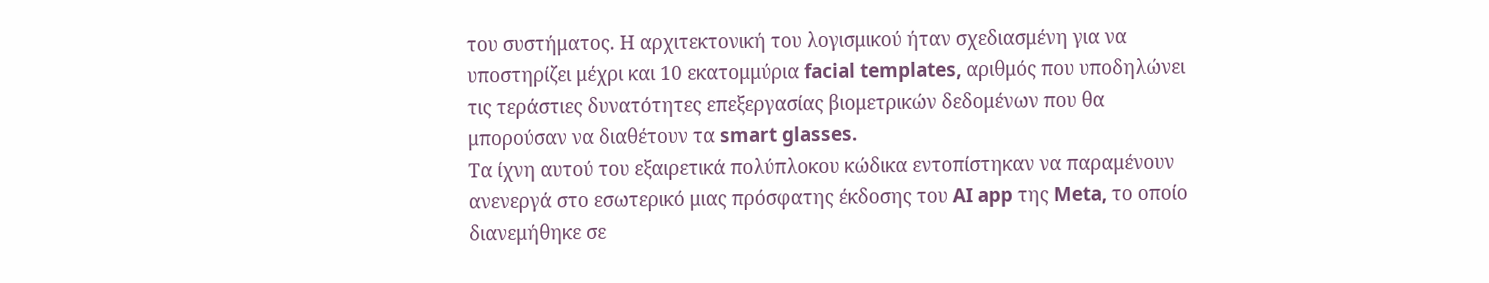του συστήματος. Η αρχιτεκτονική του λογισμικού ήταν σχεδιασμένη για να υποστηρίζει μέχρι και 10 εκατομμύρια facial templates, αριθμός που υποδηλώνει τις τεράστιες δυνατότητες επεξεργασίας βιομετρικών δεδομένων που θα μπορούσαν να διαθέτουν τα smart glasses.
Τα ίχνη αυτού του εξαιρετικά πολύπλοκου κώδικα εντοπίστηκαν να παραμένουν ανενεργά στο εσωτερικό μιας πρόσφατης έκδοσης του AI app της Meta, το οποίο διανεμήθηκε σε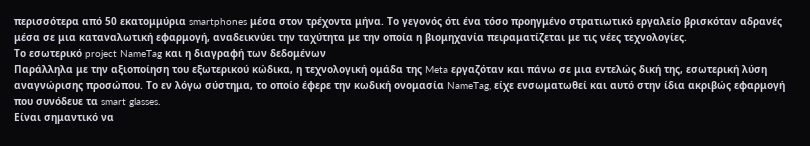περισσότερα από 50 εκατομμύρια smartphones μέσα στον τρέχοντα μήνα. Το γεγονός ότι ένα τόσο προηγμένο στρατιωτικό εργαλείο βρισκόταν αδρανές μέσα σε μια καταναλωτική εφαρμογή, αναδεικνύει την ταχύτητα με την οποία η βιομηχανία πειραματίζεται με τις νέες τεχνολογίες.
Το εσωτερικό project NameTag και η διαγραφή των δεδομένων
Παράλληλα με την αξιοποίηση του εξωτερικού κώδικα, η τεχνολογική ομάδα της Meta εργαζόταν και πάνω σε μια εντελώς δική της, εσωτερική λύση αναγνώρισης προσώπου. Το εν λόγω σύστημα, το οποίο έφερε την κωδική ονομασία NameTag, είχε ενσωματωθεί και αυτό στην ίδια ακριβώς εφαρμογή που συνόδευε τα smart glasses.
Είναι σημαντικό να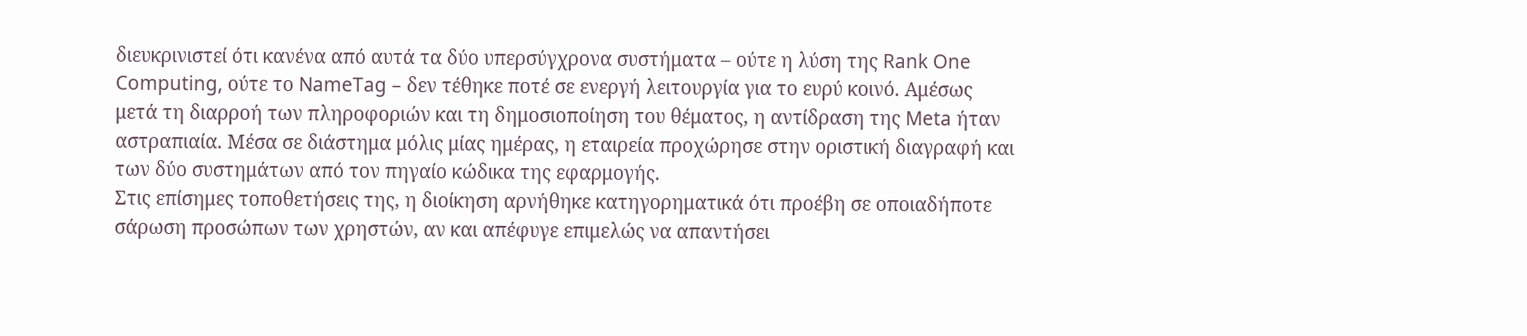διευκρινιστεί ότι κανένα από αυτά τα δύο υπερσύγχρονα συστήματα – ούτε η λύση της Rank One Computing, ούτε το NameTag – δεν τέθηκε ποτέ σε ενεργή λειτουργία για το ευρύ κοινό. Αμέσως μετά τη διαρροή των πληροφοριών και τη δημοσιοποίηση του θέματος, η αντίδραση της Meta ήταν αστραπιαία. Μέσα σε διάστημα μόλις μίας ημέρας, η εταιρεία προχώρησε στην οριστική διαγραφή και των δύο συστημάτων από τον πηγαίο κώδικα της εφαρμογής.
Στις επίσημες τοποθετήσεις της, η διοίκηση αρνήθηκε κατηγορηματικά ότι προέβη σε οποιαδήποτε σάρωση προσώπων των χρηστών, αν και απέφυγε επιμελώς να απαντήσει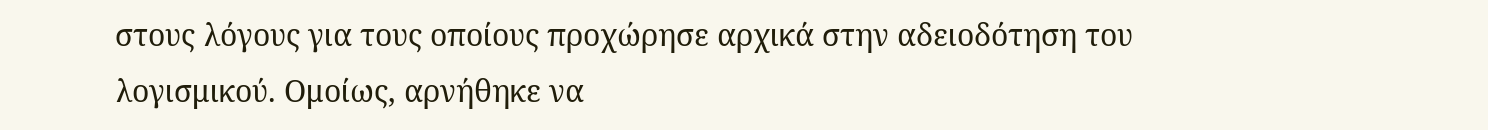στους λόγους για τους οποίους προχώρησε αρχικά στην αδειοδότηση του λογισμικού. Ομοίως, αρνήθηκε να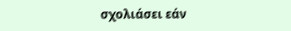σχολιάσει εάν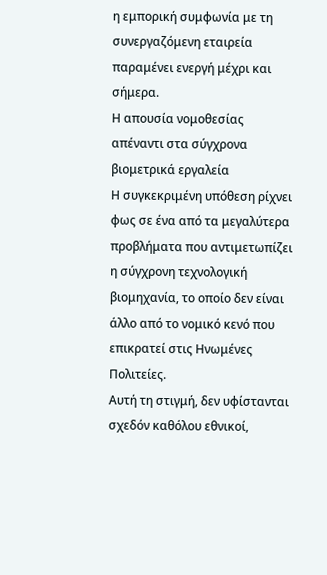η εμπορική συμφωνία με τη συνεργαζόμενη εταιρεία παραμένει ενεργή μέχρι και σήμερα.
Η απουσία νομοθεσίας απέναντι στα σύγχρονα βιομετρικά εργαλεία
Η συγκεκριμένη υπόθεση ρίχνει φως σε ένα από τα μεγαλύτερα προβλήματα που αντιμετωπίζει η σύγχρονη τεχνολογική βιομηχανία, το οποίο δεν είναι άλλο από το νομικό κενό που επικρατεί στις Ηνωμένες Πολιτείες.
Αυτή τη στιγμή, δεν υφίστανται σχεδόν καθόλου εθνικοί,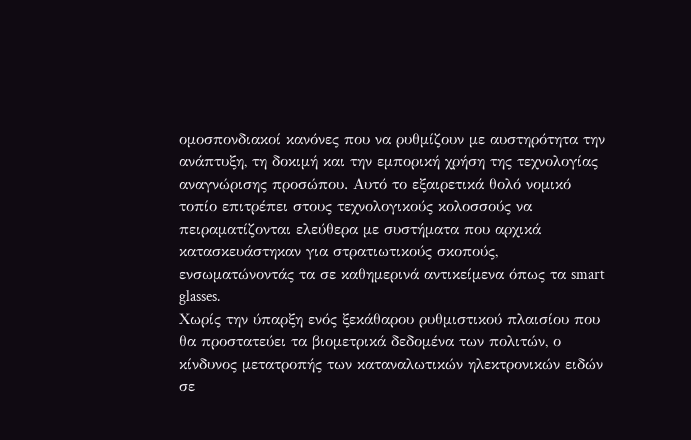ομοσπονδιακοί κανόνες που να ρυθμίζουν με αυστηρότητα την ανάπτυξη, τη δοκιμή και την εμπορική χρήση της τεχνολογίας αναγνώρισης προσώπου. Αυτό το εξαιρετικά θολό νομικό τοπίο επιτρέπει στους τεχνολογικούς κολοσσούς να πειραματίζονται ελεύθερα με συστήματα που αρχικά κατασκευάστηκαν για στρατιωτικούς σκοπούς, ενσωματώνοντάς τα σε καθημερινά αντικείμενα όπως τα smart glasses.
Χωρίς την ύπαρξη ενός ξεκάθαρου ρυθμιστικού πλαισίου που θα προστατεύει τα βιομετρικά δεδομένα των πολιτών, ο κίνδυνος μετατροπής των καταναλωτικών ηλεκτρονικών ειδών σε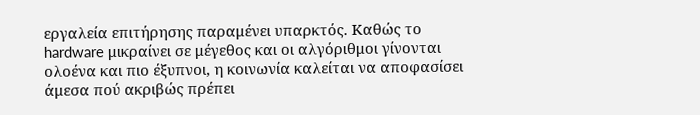εργαλεία επιτήρησης παραμένει υπαρκτός. Καθώς το hardware μικραίνει σε μέγεθος και οι αλγόριθμοι γίνονται ολοένα και πιο έξυπνοι, η κοινωνία καλείται να αποφασίσει άμεσα πού ακριβώς πρέπει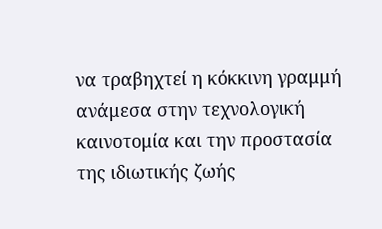να τραβηχτεί η κόκκινη γραμμή ανάμεσα στην τεχνολογική καινοτομία και την προστασία της ιδιωτικής ζωής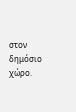στον δημόσιο χώρο.